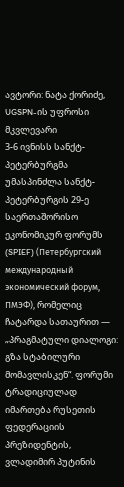ავტორი: ნატა ქორიძე, UGSPN-ის უფროსი მკვლევარი
3-6 ივნისს სანქტ-პეტერბურგმა უმასპინძლა სანქტ-პეტერბურგის 29-ე საერთაშორისო ეკონომიკურ ფორუმს (SPIEF) (Петербургский международный экономический форум, ПМЭФ), რომელიც ჩატარდა სათაურით — „პრაგმატული დიალოგი: გზა სტაბილური მომავლისკენ“. ფორუმი ტრადიციულად იმართება რუსეთის ფედერაციის პრეზიდენტის, ვლადიმირ პუტინის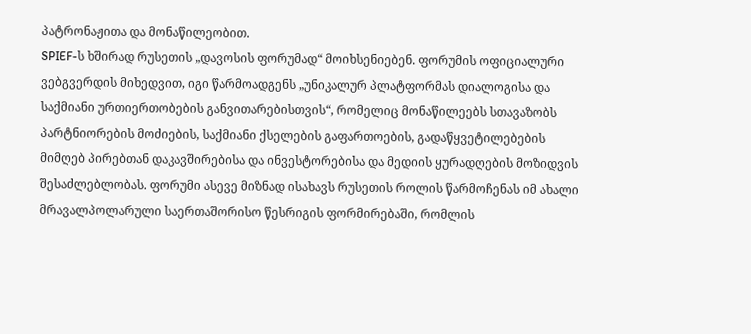პატრონაჟითა და მონაწილეობით.
SPIEF-ს ხშირად რუსეთის „დავოსის ფორუმად“ მოიხსენიებენ. ფორუმის ოფიციალური ვებგვერდის მიხედვით, იგი წარმოადგენს „უნიკალურ პლატფორმას დიალოგისა და საქმიანი ურთიერთობების განვითარებისთვის“, რომელიც მონაწილეებს სთავაზობს პარტნიორების მოძიების, საქმიანი ქსელების გაფართოების, გადაწყვეტილებების მიმღებ პირებთან დაკავშირებისა და ინვესტორებისა და მედიის ყურადღების მოზიდვის შესაძლებლობას. ფორუმი ასევე მიზნად ისახავს რუსეთის როლის წარმოჩენას იმ ახალი მრავალპოლარული საერთაშორისო წესრიგის ფორმირებაში, რომლის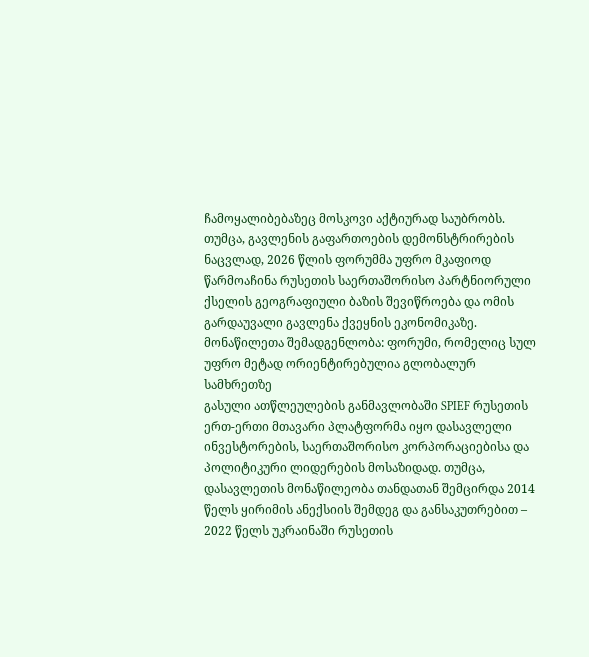ჩამოყალიბებაზეც მოსკოვი აქტიურად საუბრობს.
თუმცა, გავლენის გაფართოების დემონსტრირების ნაცვლად, 2026 წლის ფორუმმა უფრო მკაფიოდ წარმოაჩინა რუსეთის საერთაშორისო პარტნიორული ქსელის გეოგრაფიული ბაზის შევიწროება და ომის გარდაუვალი გავლენა ქვეყნის ეკონომიკაზე.
მონაწილეთა შემადგენლობა: ფორუმი, რომელიც სულ უფრო მეტად ორიენტირებულია გლობალურ სამხრეთზე
გასული ათწლეულების განმავლობაში SPIEF რუსეთის ერთ-ერთი მთავარი პლატფორმა იყო დასავლელი ინვესტორების, საერთაშორისო კორპორაციებისა და პოლიტიკური ლიდერების მოსაზიდად. თუმცა, დასავლეთის მონაწილეობა თანდათან შემცირდა 2014 წელს ყირიმის ანექსიის შემდეგ და განსაკუთრებით – 2022 წელს უკრაინაში რუსეთის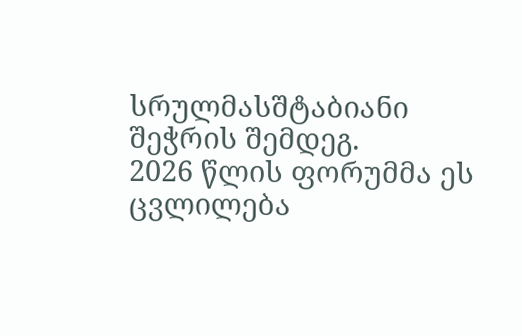სრულმასშტაბიანი შეჭრის შემდეგ.
2026 წლის ფორუმმა ეს ცვლილება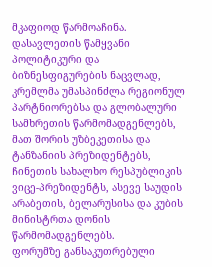მკაფიოდ წარმოაჩინა. დასავლეთის წამყვანი პოლიტიკური და ბიზნესფიგურების ნაცვლად, კრემლმა უმასპინძლა რეგიონულ პარტნიორებსა და გლობალური სამხრეთის წარმომადგენლებს, მათ შორის უზბეკეთისა და ტანზანიის პრეზიდენტებს, ჩინეთის სახალხო რესპუბლიკის ვიცე-პრეზიდენტს, ასევე საუდის არაბეთის, ბელარუსისა და კუბის მინისტრთა დონის წარმომადგენლებს.
ფორუმზე განსაკუთრებული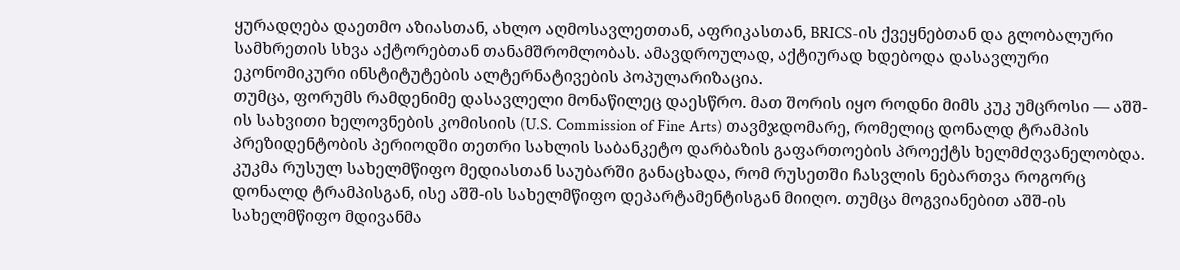ყურადღება დაეთმო აზიასთან, ახლო აღმოსავლეთთან, აფრიკასთან, BRICS-ის ქვეყნებთან და გლობალური სამხრეთის სხვა აქტორებთან თანამშრომლობას. ამავდროულად, აქტიურად ხდებოდა დასავლური ეკონომიკური ინსტიტუტების ალტერნატივების პოპულარიზაცია.
თუმცა, ფორუმს რამდენიმე დასავლელი მონაწილეც დაესწრო. მათ შორის იყო როდნი მიმს კუკ უმცროსი — აშშ-ის სახვითი ხელოვნების კომისიის (U.S. Commission of Fine Arts) თავმჯდომარე, რომელიც დონალდ ტრამპის პრეზიდენტობის პერიოდში თეთრი სახლის საბანკეტო დარბაზის გაფართოების პროექტს ხელმძღვანელობდა. კუკმა რუსულ სახელმწიფო მედიასთან საუბარში განაცხადა, რომ რუსეთში ჩასვლის ნებართვა როგორც დონალდ ტრამპისგან, ისე აშშ-ის სახელმწიფო დეპარტამენტისგან მიიღო. თუმცა მოგვიანებით აშშ-ის სახელმწიფო მდივანმა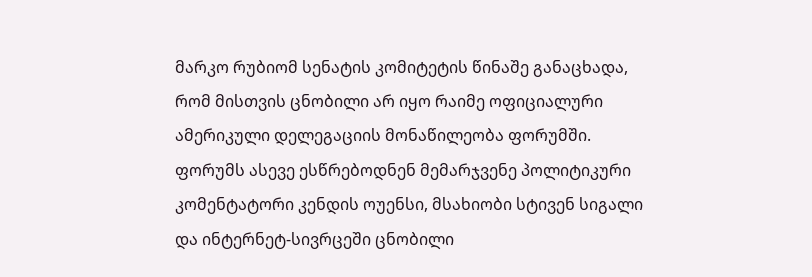მარკო რუბიომ სენატის კომიტეტის წინაშე განაცხადა, რომ მისთვის ცნობილი არ იყო რაიმე ოფიციალური ამერიკული დელეგაციის მონაწილეობა ფორუმში.
ფორუმს ასევე ესწრებოდნენ მემარჯვენე პოლიტიკური კომენტატორი კენდის ოუენსი, მსახიობი სტივენ სიგალი და ინტერნეტ-სივრცეში ცნობილი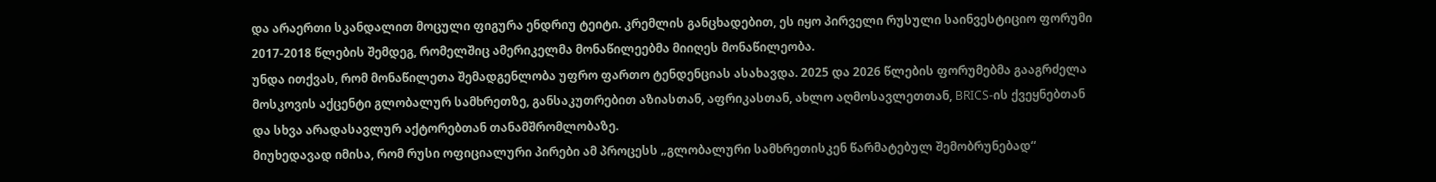და არაერთი სკანდალით მოცული ფიგურა ენდრიუ ტეიტი. კრემლის განცხადებით, ეს იყო პირველი რუსული საინვესტიციო ფორუმი 2017-2018 წლების შემდეგ, რომელშიც ამერიკელმა მონაწილეებმა მიიღეს მონაწილეობა.
უნდა ითქვას, რომ მონაწილეთა შემადგენლობა უფრო ფართო ტენდენციას ასახავდა. 2025 და 2026 წლების ფორუმებმა გააგრძელა მოსკოვის აქცენტი გლობალურ სამხრეთზე, განსაკუთრებით აზიასთან, აფრიკასთან, ახლო აღმოსავლეთთან, BRICS-ის ქვეყნებთან და სხვა არადასავლურ აქტორებთან თანამშრომლობაზე.
მიუხედავად იმისა, რომ რუსი ოფიციალური პირები ამ პროცესს „გლობალური სამხრეთისკენ წარმატებულ შემობრუნებად“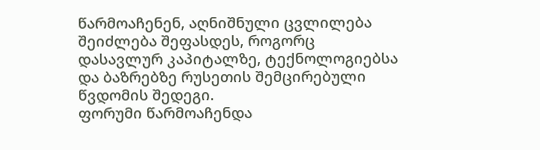წარმოაჩენენ, აღნიშნული ცვლილება შეიძლება შეფასდეს, როგორც დასავლურ კაპიტალზე, ტექნოლოგიებსა და ბაზრებზე რუსეთის შემცირებული წვდომის შედეგი.
ფორუმი წარმოაჩენდა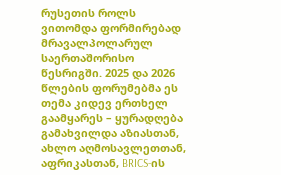რუსეთის როლს ვითომდა ფორმირებად მრავალპოლარულ საერთაშორისო წესრიგში. 2025 და 2026 წლების ფორუმებმა ეს თემა კიდევ ერთხელ გაამყარეს – ყურადღება გამახვილდა აზიასთან, ახლო აღმოსავლეთთან, აფრიკასთან, BRICS-ის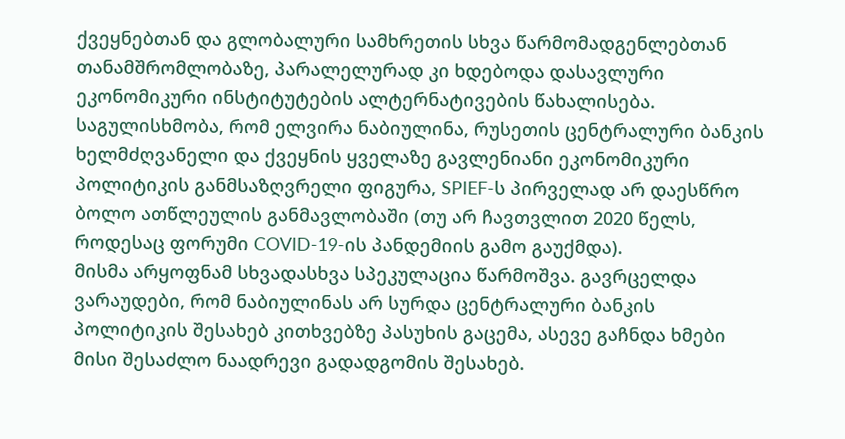ქვეყნებთან და გლობალური სამხრეთის სხვა წარმომადგენლებთან თანამშრომლობაზე, პარალელურად კი ხდებოდა დასავლური ეკონომიკური ინსტიტუტების ალტერნატივების წახალისება.
საგულისხმობა, რომ ელვირა ნაბიულინა, რუსეთის ცენტრალური ბანკის ხელმძღვანელი და ქვეყნის ყველაზე გავლენიანი ეკონომიკური პოლიტიკის განმსაზღვრელი ფიგურა, SPIEF-ს პირველად არ დაესწრო ბოლო ათწლეულის განმავლობაში (თუ არ ჩავთვლით 2020 წელს, როდესაც ფორუმი COVID-19-ის პანდემიის გამო გაუქმდა).
მისმა არყოფნამ სხვადასხვა სპეკულაცია წარმოშვა. გავრცელდა ვარაუდები, რომ ნაბიულინას არ სურდა ცენტრალური ბანკის პოლიტიკის შესახებ კითხვებზე პასუხის გაცემა, ასევე გაჩნდა ხმები მისი შესაძლო ნაადრევი გადადგომის შესახებ.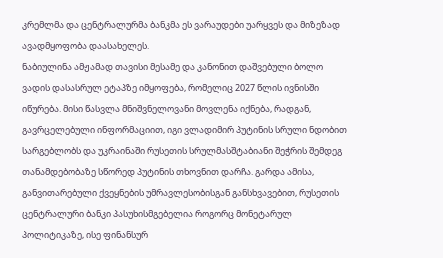კრემლმა და ცენტრალურმა ბანკმა ეს ვარაუდები უარყვეს და მიზეზად ავადმყოფობა დაასახელეს.
ნაბიულინა ამჟამად თავისი მესამე და კანონით დაშვებული ბოლო ვადის დასასრულ ეტაპზე იმყოფება, რომელიც 2027 წლის ივნისში იწურება. მისი წასვლა მნიშვნელოვანი მოვლენა იქნება, რადგან, გავრცელებული ინფორმაციით, იგი ვლადიმირ პუტინის სრული ნდობით სარგებლობს და უკრაინაში რუსეთის სრულმასშტაბიანი შეჭრის შემდეგ თანამდებობაზე სწორედ პუტინის თხოვნით დარჩა. გარდა ამისა, განვითარებული ქვეყნების უმრავლესობისგან განსხვავებით, რუსეთის ცენტრალური ბანკი პასუხისმგებელია როგორც მონეტარულ პოლიტიკაზე, ისე ფინანსურ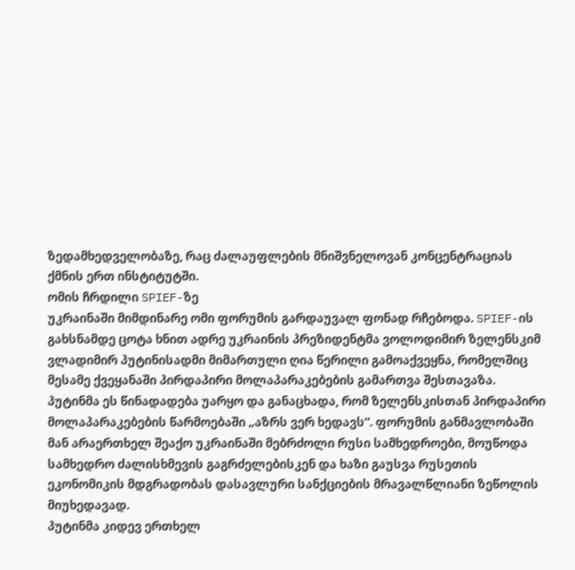ზედამხედველობაზე, რაც ძალაუფლების მნიშვნელოვან კონცენტრაციას ქმნის ერთ ინსტიტუტში.
ომის ჩრდილი SPIEF-ზე
უკრაინაში მიმდინარე ომი ფორუმის გარდაუვალ ფონად რჩებოდა. SPIEF-ის გახსნამდე ცოტა ხნით ადრე უკრაინის პრეზიდენტმა ვოლოდიმირ ზელენსკიმ ვლადიმირ პუტინისადმი მიმართული ღია წერილი გამოაქვეყნა, რომელშიც მესამე ქვეყანაში პირდაპირი მოლაპარაკებების გამართვა შესთავაზა.
პუტინმა ეს წინადადება უარყო და განაცხადა, რომ ზელენსკისთან პირდაპირი მოლაპარაკებების წარმოებაში „აზრს ვერ ხედავს“. ფორუმის განმავლობაში მან არაერთხელ შეაქო უკრაინაში მებრძოლი რუსი სამხედროები, მოუწოდა სამხედრო ძალისხმევის გაგრძელებისკენ და ხაზი გაუსვა რუსეთის ეკონომიკის მდგრადობას დასავლური სანქციების მრავალწლიანი ზეწოლის მიუხედავად.
პუტინმა კიდევ ერთხელ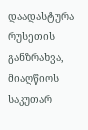დაადასტურა რუსეთის განზრახვა, მიაღწიოს საკუთარ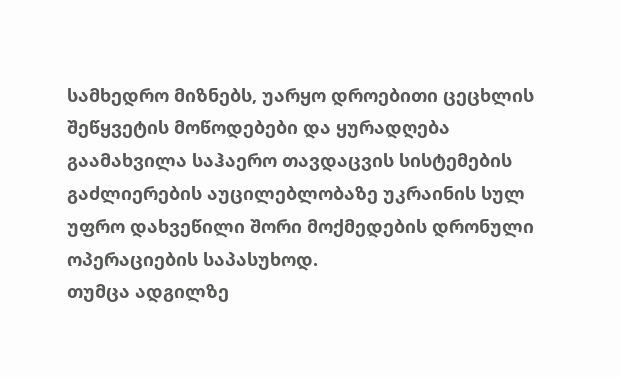სამხედრო მიზნებს, უარყო დროებითი ცეცხლის შეწყვეტის მოწოდებები და ყურადღება გაამახვილა საჰაერო თავდაცვის სისტემების გაძლიერების აუცილებლობაზე უკრაინის სულ უფრო დახვეწილი შორი მოქმედების დრონული ოპერაციების საპასუხოდ.
თუმცა ადგილზე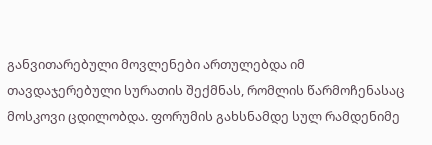განვითარებული მოვლენები ართულებდა იმ თავდაჯერებული სურათის შექმნას, რომლის წარმოჩენასაც მოსკოვი ცდილობდა. ფორუმის გახსნამდე სულ რამდენიმე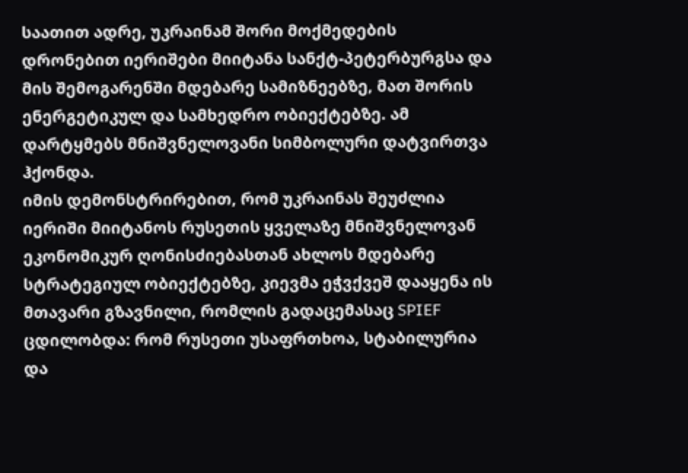საათით ადრე, უკრაინამ შორი მოქმედების დრონებით იერიშები მიიტანა სანქტ-პეტერბურგსა და მის შემოგარენში მდებარე სამიზნეებზე, მათ შორის ენერგეტიკულ და სამხედრო ობიექტებზე. ამ დარტყმებს მნიშვნელოვანი სიმბოლური დატვირთვა ჰქონდა.
იმის დემონსტრირებით, რომ უკრაინას შეუძლია იერიში მიიტანოს რუსეთის ყველაზე მნიშვნელოვან ეკონომიკურ ღონისძიებასთან ახლოს მდებარე სტრატეგიულ ობიექტებზე, კიევმა ეჭვქვეშ დააყენა ის მთავარი გზავნილი, რომლის გადაცემასაც SPIEF ცდილობდა: რომ რუსეთი უსაფრთხოა, სტაბილურია და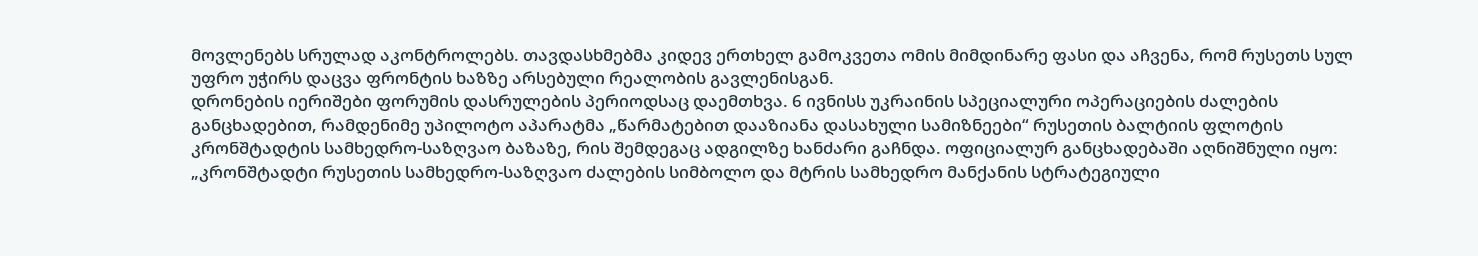მოვლენებს სრულად აკონტროლებს. თავდასხმებმა კიდევ ერთხელ გამოკვეთა ომის მიმდინარე ფასი და აჩვენა, რომ რუსეთს სულ უფრო უჭირს დაცვა ფრონტის ხაზზე არსებული რეალობის გავლენისგან.
დრონების იერიშები ფორუმის დასრულების პერიოდსაც დაემთხვა. 6 ივნისს უკრაინის სპეციალური ოპერაციების ძალების განცხადებით, რამდენიმე უპილოტო აპარატმა „წარმატებით დააზიანა დასახული სამიზნეები“ რუსეთის ბალტიის ფლოტის კრონშტადტის სამხედრო-საზღვაო ბაზაზე, რის შემდეგაც ადგილზე ხანძარი გაჩნდა. ოფიციალურ განცხადებაში აღნიშნული იყო: „კრონშტადტი რუსეთის სამხედრო-საზღვაო ძალების სიმბოლო და მტრის სამხედრო მანქანის სტრატეგიული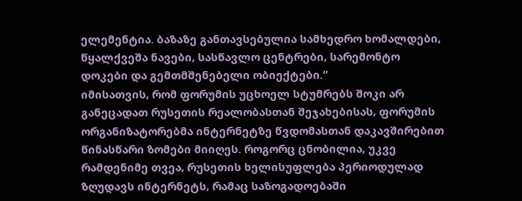ელემენტია. ბაზაზე განთავსებულია სამხედრო ხომალდები, წყალქვეშა ნავები, სასწავლო ცენტრები, სარემონტო დოკები და გემთმშენებელი ობიექტები.“
იმისათვის, რომ ფორუმის უცხოელ სტუმრებს შოკი არ განეცადათ რუსეთის რეალობასთან შეჯახებისას, ფორუმის ორგანიზატორებმა ინტერნეტზე წვდომასთან დაკავშირებით წინასწარი ზომები მიიღეს. როგორც ცნობილია, უკვე რამდენიმე თვეა, რუსეთის ხელისუფლება პერიოდულად ზღუდავს ინტერნეტს, რამაც საზოგადოებაში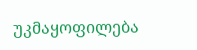უკმაყოფილება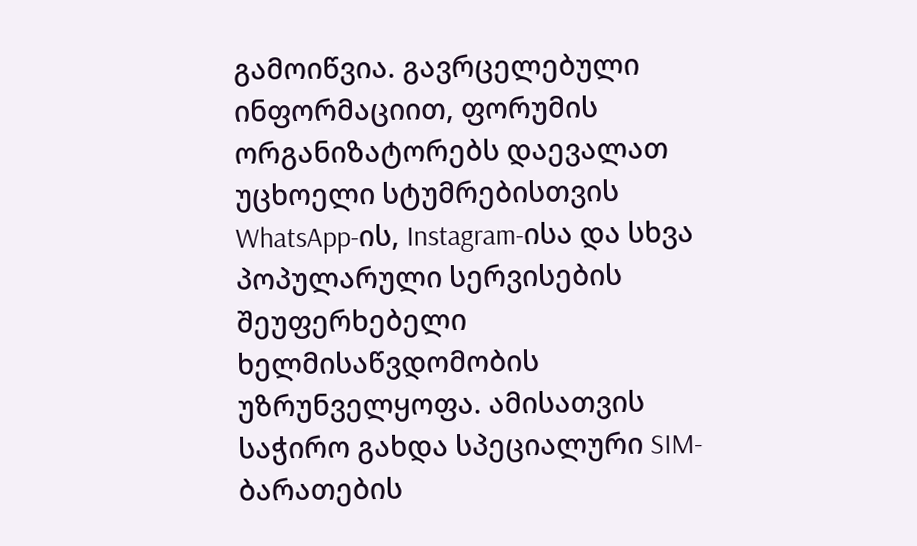გამოიწვია. გავრცელებული ინფორმაციით, ფორუმის ორგანიზატორებს დაევალათ უცხოელი სტუმრებისთვის WhatsApp-ის, Instagram-ისა და სხვა პოპულარული სერვისების შეუფერხებელი ხელმისაწვდომობის უზრუნველყოფა. ამისათვის საჭირო გახდა სპეციალური SIM-ბარათების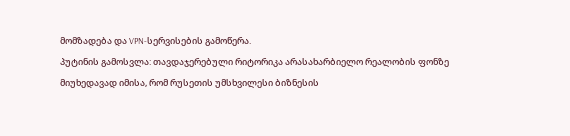მომზადება და VPN-სერვისების გამოწერა.
პუტინის გამოსვლა: თავდაჯერებული რიტორიკა არასახარბიელო რეალობის ფონზე
მიუხედავად იმისა, რომ რუსეთის უმსხვილესი ბიზნესის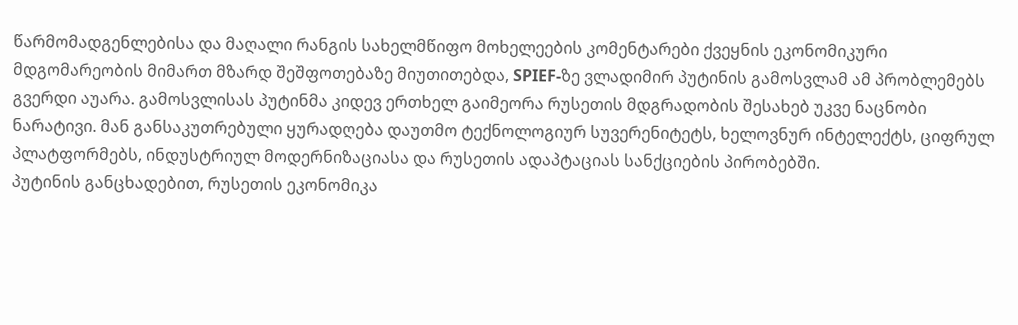წარმომადგენლებისა და მაღალი რანგის სახელმწიფო მოხელეების კომენტარები ქვეყნის ეკონომიკური მდგომარეობის მიმართ მზარდ შეშფოთებაზე მიუთითებდა, SPIEF-ზე ვლადიმირ პუტინის გამოსვლამ ამ პრობლემებს გვერდი აუარა. გამოსვლისას პუტინმა კიდევ ერთხელ გაიმეორა რუსეთის მდგრადობის შესახებ უკვე ნაცნობი ნარატივი. მან განსაკუთრებული ყურადღება დაუთმო ტექნოლოგიურ სუვერენიტეტს, ხელოვნურ ინტელექტს, ციფრულ პლატფორმებს, ინდუსტრიულ მოდერნიზაციასა და რუსეთის ადაპტაციას სანქციების პირობებში.
პუტინის განცხადებით, რუსეთის ეკონომიკა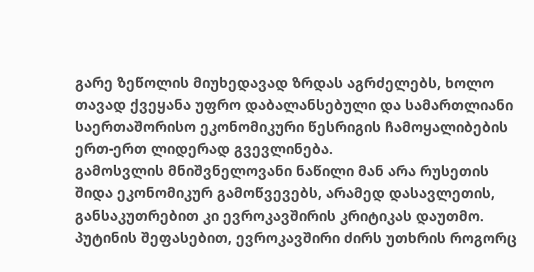გარე ზეწოლის მიუხედავად ზრდას აგრძელებს, ხოლო თავად ქვეყანა უფრო დაბალანსებული და სამართლიანი საერთაშორისო ეკონომიკური წესრიგის ჩამოყალიბების ერთ-ერთ ლიდერად გვევლინება.
გამოსვლის მნიშვნელოვანი ნაწილი მან არა რუსეთის შიდა ეკონომიკურ გამოწვევებს, არამედ დასავლეთის, განსაკუთრებით კი ევროკავშირის კრიტიკას დაუთმო. პუტინის შეფასებით, ევროკავშირი ძირს უთხრის როგორც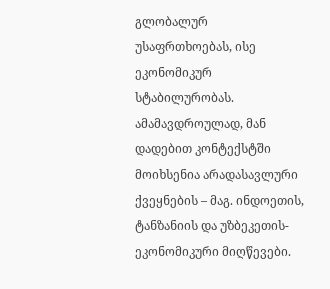გლობალურ უსაფრთხოებას, ისე ეკონომიკურ სტაბილურობას. ამამავდროულად, მან დადებით კონტექსტში მოიხსენია არადასავლური ქვეყნების – მაგ. ინდოეთის, ტანზანიის და უზბეკეთის- ეკონომიკური მიღწევები.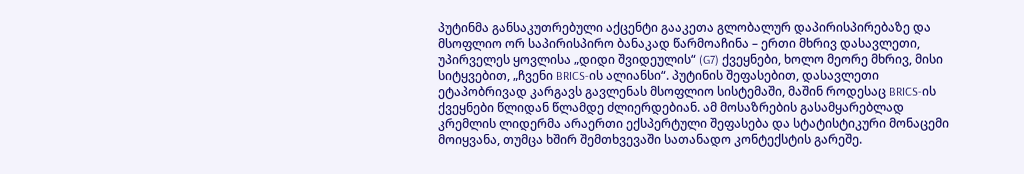პუტინმა განსაკუთრებული აქცენტი გააკეთა გლობალურ დაპირისპირებაზე და მსოფლიო ორ საპირისპირო ბანაკად წარმოაჩინა – ერთი მხრივ დასავლეთი, უპირველეს ყოვლისა „დიდი შვიდეულის“ (G7) ქვეყნები, ხოლო მეორე მხრივ, მისი სიტყვებით, „ჩვენი BRICS-ის ალიანსი“. პუტინის შეფასებით, დასავლეთი ეტაპობრივად კარგავს გავლენას მსოფლიო სისტემაში, მაშინ როდესაც BRICS-ის ქვეყნები წლიდან წლამდე ძლიერდებიან. ამ მოსაზრების გასამყარებლად კრემლის ლიდერმა არაერთი ექსპერტული შეფასება და სტატისტიკური მონაცემი მოიყვანა, თუმცა ხშირ შემთხვევაში სათანადო კონტექსტის გარეშე.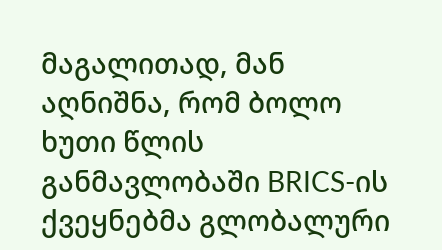მაგალითად, მან აღნიშნა, რომ ბოლო ხუთი წლის განმავლობაში BRICS-ის ქვეყნებმა გლობალური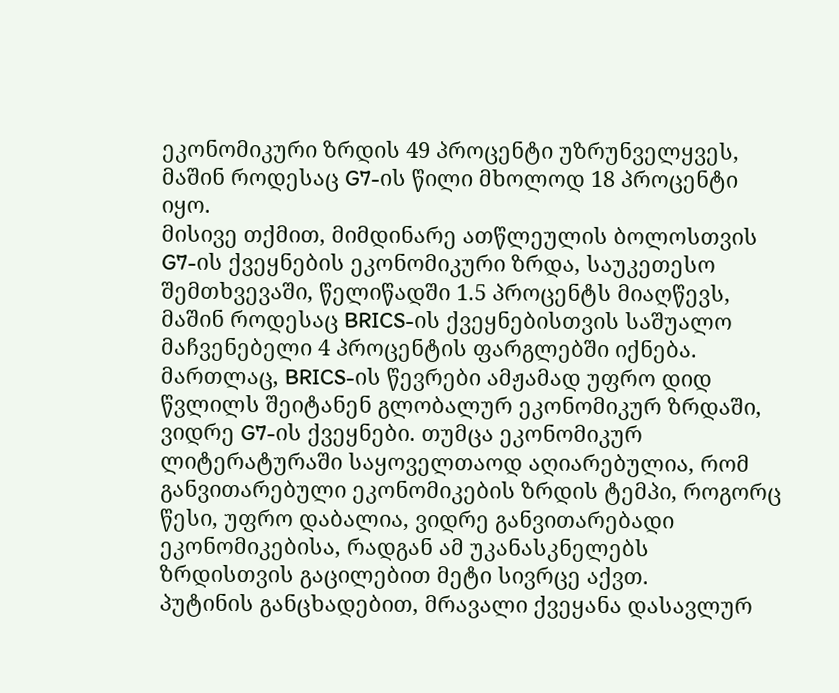ეკონომიკური ზრდის 49 პროცენტი უზრუნველყვეს, მაშინ როდესაც G7-ის წილი მხოლოდ 18 პროცენტი იყო.
მისივე თქმით, მიმდინარე ათწლეულის ბოლოსთვის G7-ის ქვეყნების ეკონომიკური ზრდა, საუკეთესო შემთხვევაში, წელიწადში 1.5 პროცენტს მიაღწევს, მაშინ როდესაც BRICS-ის ქვეყნებისთვის საშუალო მაჩვენებელი 4 პროცენტის ფარგლებში იქნება.
მართლაც, BRICS-ის წევრები ამჟამად უფრო დიდ წვლილს შეიტანენ გლობალურ ეკონომიკურ ზრდაში, ვიდრე G7-ის ქვეყნები. თუმცა ეკონომიკურ ლიტერატურაში საყოველთაოდ აღიარებულია, რომ განვითარებული ეკონომიკების ზრდის ტემპი, როგორც წესი, უფრო დაბალია, ვიდრე განვითარებადი ეკონომიკებისა, რადგან ამ უკანასკნელებს ზრდისთვის გაცილებით მეტი სივრცე აქვთ.
პუტინის განცხადებით, მრავალი ქვეყანა დასავლურ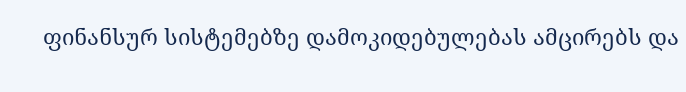ფინანსურ სისტემებზე დამოკიდებულებას ამცირებს და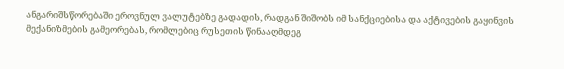ანგარიშსწორებაში ეროვნულ ვალუტებზე გადადის, რადგან შიშობს იმ სანქციებისა და აქტივების გაყინვის მექანიზმების გამეორებას, რომლებიც რუსეთის წინააღმდეგ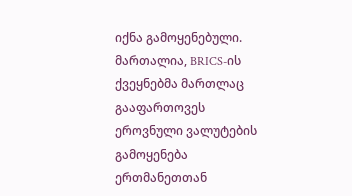იქნა გამოყენებული. მართალია, BRICS-ის ქვეყნებმა მართლაც გააფართოვეს ეროვნული ვალუტების გამოყენება ერთმანეთთან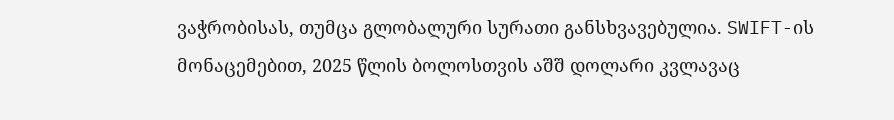ვაჭრობისას, თუმცა გლობალური სურათი განსხვავებულია. SWIFT-ის მონაცემებით, 2025 წლის ბოლოსთვის აშშ დოლარი კვლავაც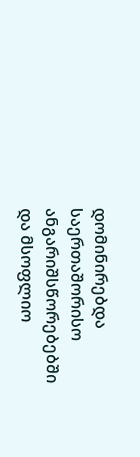დომინირებდა საერთაშორისო ანგარიშსწორებებში და მსოფლიო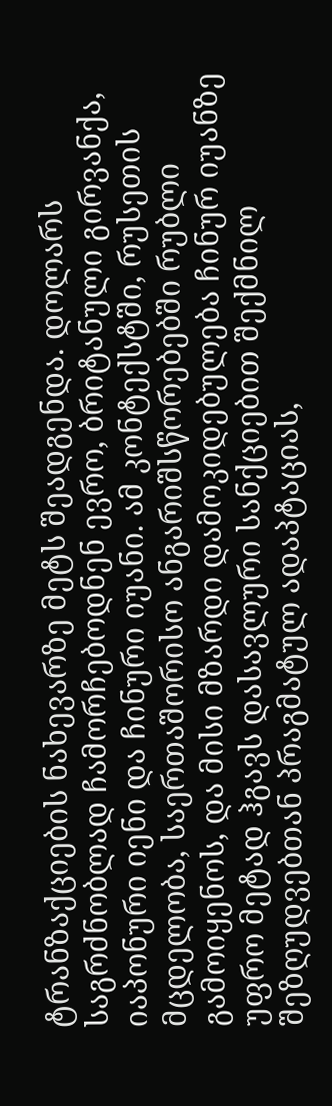ტრანზაქციების ნახევარზე მეტს შეადგენდა. დოლარს საგრძნობლად ჩამორჩებოდნენ ევრო, ბრიტანული გირვანქა, იაპონური იენი და ჩინური იუანი. ამ კონტექსტში, რუსეთის მცდელობა, საერთაშორისო ანგარიშსწორებებში რუბლი გამოიყენოს, და მისი მზარდი დამოკიდებულება ჩინურ იუანზე უფრო მეტად ჰგავს დასავლური სანქციებით შექმნილ შეზღუდვებთან პრაგმატულ ადაპტაციას,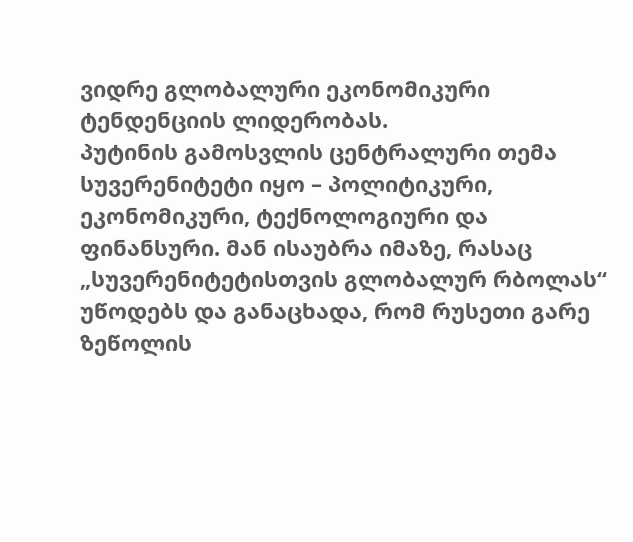ვიდრე გლობალური ეკონომიკური ტენდენციის ლიდერობას.
პუტინის გამოსვლის ცენტრალური თემა სუვერენიტეტი იყო – პოლიტიკური, ეკონომიკური, ტექნოლოგიური და ფინანსური. მან ისაუბრა იმაზე, რასაც „სუვერენიტეტისთვის გლობალურ რბოლას“ უწოდებს და განაცხადა, რომ რუსეთი გარე ზეწოლის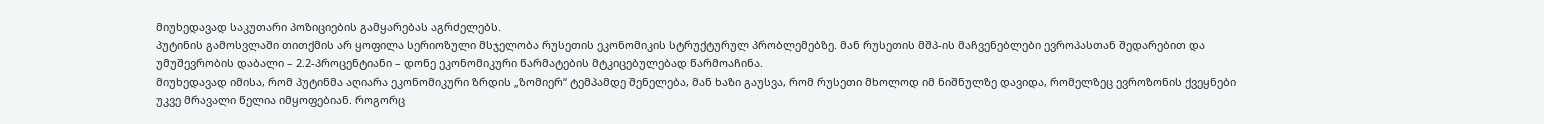მიუხედავად საკუთარი პოზიციების გამყარებას აგრძელებს.
პუტინის გამოსვლაში თითქმის არ ყოფილა სერიოზული მსჯელობა რუსეთის ეკონომიკის სტრუქტურულ პრობლემებზე. მან რუსეთის მშპ-ის მაჩვენებლები ევროპასთან შედარებით და უმუშევრობის დაბალი – 2.2-პროცენტიანი – დონე ეკონომიკური წარმატების მტკიცებულებად წარმოაჩინა.
მიუხედავად იმისა, რომ პუტინმა აღიარა ეკონომიკური ზრდის „ზომიერ“ ტემპამდე შენელება, მან ხაზი გაუსვა, რომ რუსეთი მხოლოდ იმ ნიშნულზე დავიდა, რომელზეც ევროზონის ქვეყნები უკვე მრავალი წელია იმყოფებიან. როგორც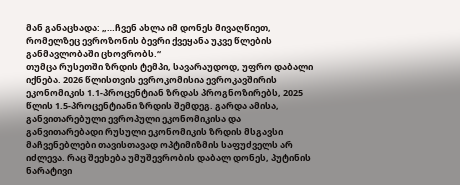მან განაცხადა: „…ჩვენ ახლა იმ დონეს მივაღწიეთ, რომელზეც ევროზონის ბევრი ქვეყანა უკვე წლების განმავლობაში ცხოვრობს.“
თუმცა რუსეთში ზრდის ტემპი, სავარაუდოდ, უფრო დაბალი იქნება. 2026 წლისთვის ევროკომისია ევროკავშირის ეკონომიკის 1.1-პროცენტიან ზრდას პროგნოზირებს, 2025 წლის 1.5-პროცენტიანი ზრდის შემდეგ. გარდა ამისა, განვითარებული ევროპული ეკონომიკისა და განვითარებადი რუსული ეკონომიკის ზრდის მსგავსი მაჩვენებლები თავისთავად ოპტიმიზმის საფუძველს არ იძლევა. რაც შეეხება უმუშევრობის დაბალ დონეს, პუტინის ნარატივი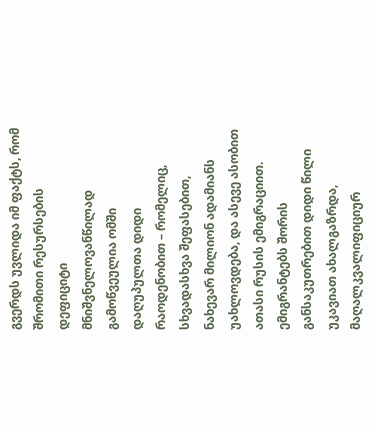გვერდს უვლიდა იმ ფაქტს, რომ შრომითი რესურსების დეფიციტი მნიშვნელოვანწილად გამოწვეულია ომში დაღუპულთა დიდი რაოდენობით – რომელიც, სხვადასხვა შეფასებით, ნახევარ მილიონ ადამიანს უახლოვდება, და ასევე ასობით ათასი რუსის ემიგრაციით. ემიგრანტებს შორის განსაკუთრებით დიდი წილი უკავიათ ახალგაზრდა, მაღალკვალიფიციურ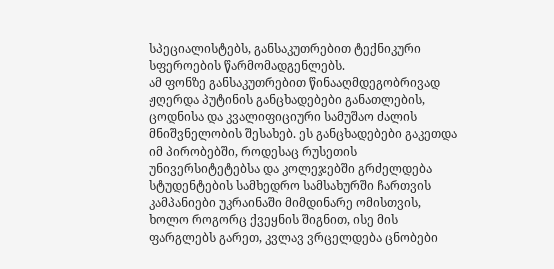სპეციალისტებს, განსაკუთრებით ტექნიკური სფეროების წარმომადგენლებს.
ამ ფონზე განსაკუთრებით წინააღმდეგობრივად ჟღერდა პუტინის განცხადებები განათლების, ცოდნისა და კვალიფიციური სამუშაო ძალის მნიშვნელობის შესახებ. ეს განცხადებები გაკეთდა იმ პირობებში, როდესაც რუსეთის უნივერსიტეტებსა და კოლეჯებში გრძელდება სტუდენტების სამხედრო სამსახურში ჩართვის კამპანიები უკრაინაში მიმდინარე ომისთვის, ხოლო როგორც ქვეყნის შიგნით, ისე მის ფარგლებს გარეთ, კვლავ ვრცელდება ცნობები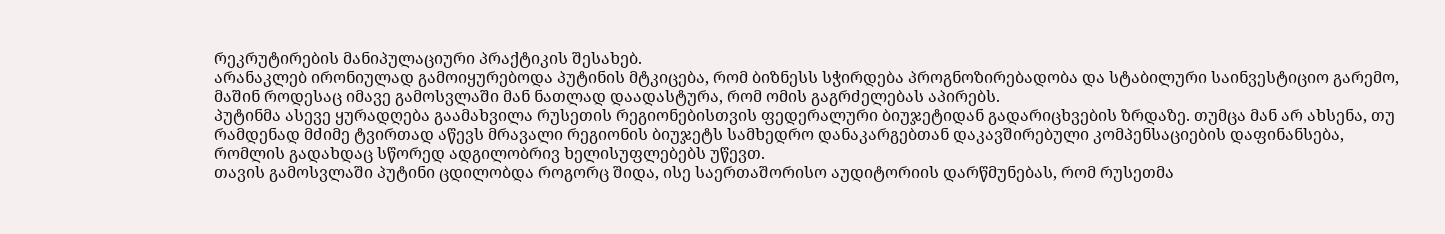რეკრუტირების მანიპულაციური პრაქტიკის შესახებ.
არანაკლებ ირონიულად გამოიყურებოდა პუტინის მტკიცება, რომ ბიზნესს სჭირდება პროგნოზირებადობა და სტაბილური საინვესტიციო გარემო, მაშინ როდესაც იმავე გამოსვლაში მან ნათლად დაადასტურა, რომ ომის გაგრძელებას აპირებს.
პუტინმა ასევე ყურადღება გაამახვილა რუსეთის რეგიონებისთვის ფედერალური ბიუჯეტიდან გადარიცხვების ზრდაზე. თუმცა მან არ ახსენა, თუ რამდენად მძიმე ტვირთად აწევს მრავალი რეგიონის ბიუჯეტს სამხედრო დანაკარგებთან დაკავშირებული კომპენსაციების დაფინანსება, რომლის გადახდაც სწორედ ადგილობრივ ხელისუფლებებს უწევთ.
თავის გამოსვლაში პუტინი ცდილობდა როგორც შიდა, ისე საერთაშორისო აუდიტორიის დარწმუნებას, რომ რუსეთმა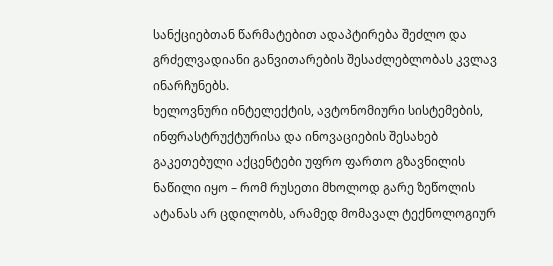სანქციებთან წარმატებით ადაპტირება შეძლო და გრძელვადიანი განვითარების შესაძლებლობას კვლავ ინარჩუნებს.
ხელოვნური ინტელექტის, ავტონომიური სისტემების, ინფრასტრუქტურისა და ინოვაციების შესახებ გაკეთებული აქცენტები უფრო ფართო გზავნილის ნაწილი იყო – რომ რუსეთი მხოლოდ გარე ზეწოლის ატანას არ ცდილობს, არამედ მომავალ ტექნოლოგიურ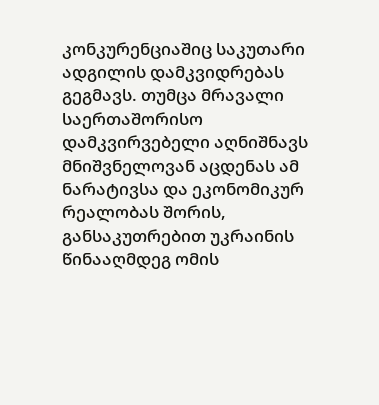კონკურენციაშიც საკუთარი ადგილის დამკვიდრებას გეგმავს. თუმცა მრავალი საერთაშორისო დამკვირვებელი აღნიშნავს მნიშვნელოვან აცდენას ამ ნარატივსა და ეკონომიკურ რეალობას შორის, განსაკუთრებით უკრაინის წინააღმდეგ ომის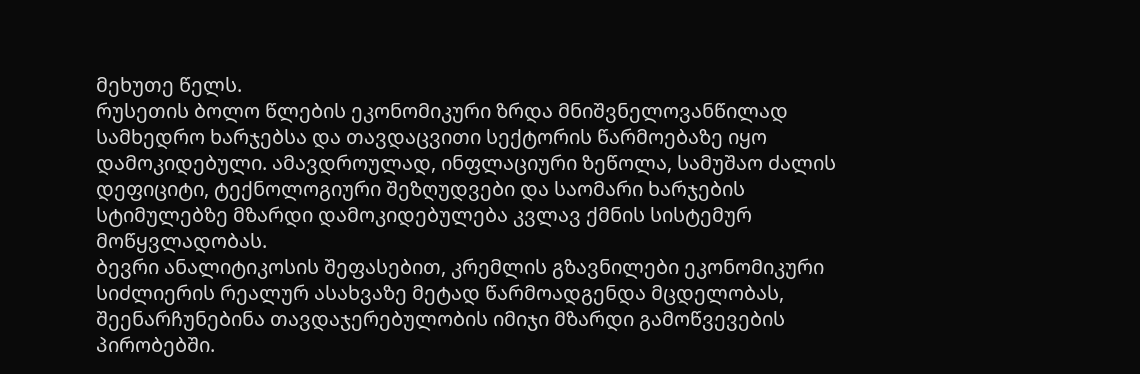მეხუთე წელს.
რუსეთის ბოლო წლების ეკონომიკური ზრდა მნიშვნელოვანწილად სამხედრო ხარჯებსა და თავდაცვითი სექტორის წარმოებაზე იყო დამოკიდებული. ამავდროულად, ინფლაციური ზეწოლა, სამუშაო ძალის დეფიციტი, ტექნოლოგიური შეზღუდვები და საომარი ხარჯების სტიმულებზე მზარდი დამოკიდებულება კვლავ ქმნის სისტემურ მოწყვლადობას.
ბევრი ანალიტიკოსის შეფასებით, კრემლის გზავნილები ეკონომიკური სიძლიერის რეალურ ასახვაზე მეტად წარმოადგენდა მცდელობას, შეენარჩუნებინა თავდაჯერებულობის იმიჯი მზარდი გამოწვევების პირობებში.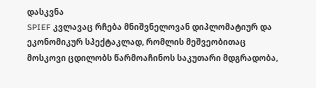დასკვნა
SPIEF კვლავაც რჩება მნიშვნელოვან დიპლომატიურ და ეკონომიკურ სპექტაკლად, რომლის მეშვეობითაც მოსკოვი ცდილობს წარმოაჩინოს საკუთარი მდგრადობა,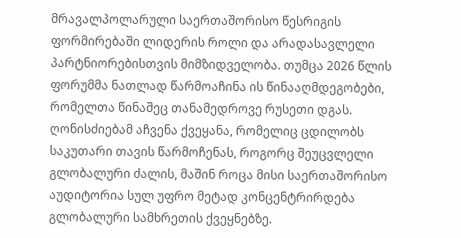მრავალპოლარული საერთაშორისო წესრიგის ფორმირებაში ლიდერის როლი და არადასავლელი პარტნიორებისთვის მიმზიდველობა. თუმცა 2026 წლის ფორუმმა ნათლად წარმოაჩინა ის წინააღმდეგობები, რომელთა წინაშეც თანამედროვე რუსეთი დგას. ღონისძიებამ აჩვენა ქვეყანა, რომელიც ცდილობს საკუთარი თავის წარმოჩენას, როგორც შეუცვლელი გლობალური ძალის, მაშინ როცა მისი საერთაშორისო აუდიტორია სულ უფრო მეტად კონცენტრირდება გლობალური სამხრეთის ქვეყნებზე.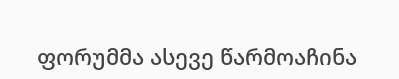ფორუმმა ასევე წარმოაჩინა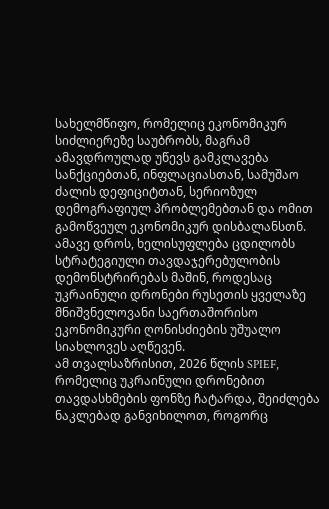სახელმწიფო, რომელიც ეკონომიკურ სიძლიერეზე საუბრობს, მაგრამ ამავდროულად უწევს გამკლავება სანქციებთან, ინფლაციასთან, სამუშაო ძალის დეფიციტთან, სერიოზულ დემოგრაფიულ პრობლემებთან და ომით გამოწვეულ ეკონომიკურ დისბალანსთნ. ამავე დროს, ხელისუფლება ცდილობს სტრატეგიული თავდაჯერებულობის დემონსტრირებას მაშინ, როდესაც უკრაინული დრონები რუსეთის ყველაზე მნიშვნელოვანი საერთაშორისო ეკონომიკური ღონისძიების უშუალო სიახლოვეს აღწევენ.
ამ თვალსაზრისით, 2026 წლის SPIEF, რომელიც უკრაინული დრონებით თავდასხმების ფონზე ჩატარდა, შეიძლება ნაკლებად განვიხილოთ, როგორც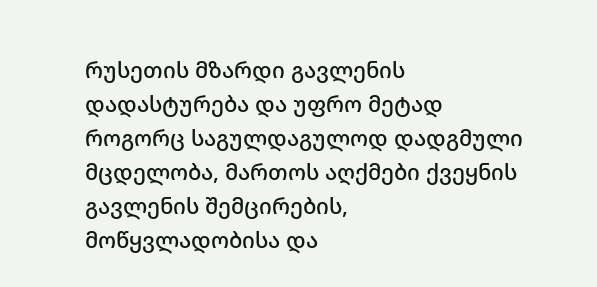რუსეთის მზარდი გავლენის დადასტურება და უფრო მეტად როგორც საგულდაგულოდ დადგმული მცდელობა, მართოს აღქმები ქვეყნის გავლენის შემცირების, მოწყვლადობისა და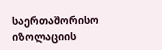საერთაშორისო იზოლაციის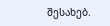შესახებ.